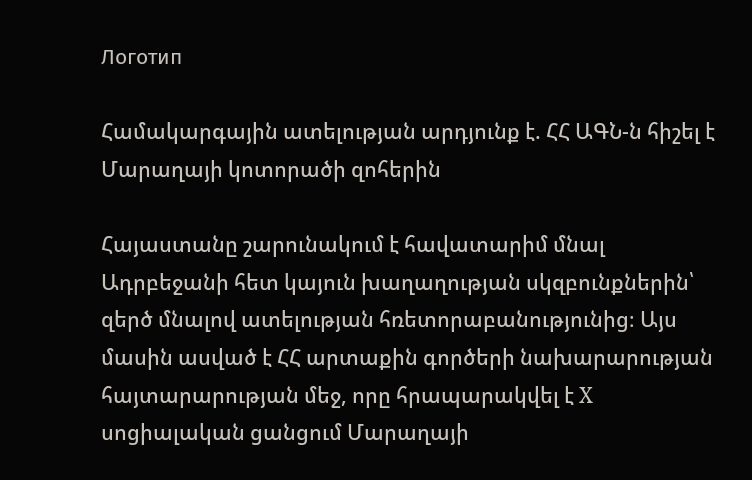Логотип

Համակարգային ատելության արդյունք է. ՀՀ ԱԳՆ-ն հիշել է Մարաղայի կոտորածի զոհերին

Հայաստանը շարունակում է հավատարիմ մնալ Ադրբեջանի հետ կայուն խաղաղության սկզբունքներին՝ զերծ մնալով ատելության հռետորաբանությունից։ Այս մասին ասված է ՀՀ արտաքին գործերի նախարարության հայտարարության մեջ, որը հրապարակվել է X սոցիալական ցանցում Մարաղայի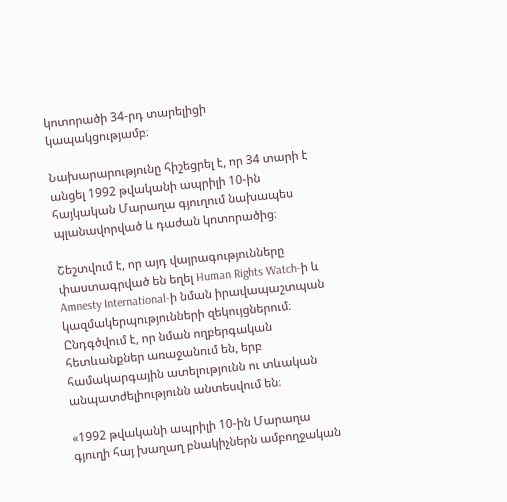կոտորածի 34-րդ տարելիցի կապակցությամբ։

Նախարարությունը հիշեցրել է, որ 34 տարի է անցել 1992 թվականի ապրիլի 10-ին հայկական Մարաղա գյուղում նախապես պլանավորված և դաժան կոտորածից։

Շեշտվում է, որ այդ վայրագությունները փաստագրված են եղել Human Rights Watch-ի և Amnesty International-ի նման իրավապաշտպան կազմակերպությունների զեկույցներում։ Ընդգծվում է, որ նման ողբերգական հետևանքներ առաջանում են, երբ համակարգային ատելությունն ու տևական անպատժելիությունն անտեսվում են։

«1992 թվականի ապրիլի 10-ին Մարաղա գյուղի հայ խաղաղ բնակիչներն ամբողջական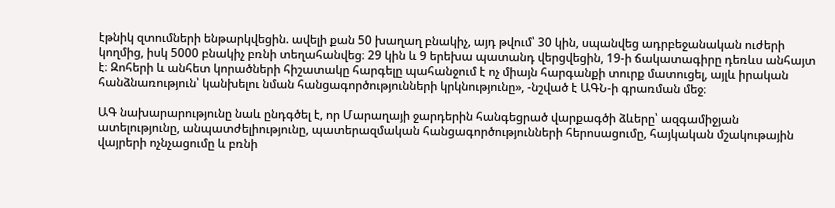էթնիկ զտումների ենթարկվեցին. ավելի քան 50 խաղաղ բնակիչ, այդ թվում՝ 30 կին, սպանվեց ադրբեջանական ուժերի կողմից, իսկ 5000 բնակիչ բռնի տեղահանվեց։ 29 կին և 9 երեխա պատանդ վերցվեցին, 19-ի ճակատագիրը դեռևս անհայտ է։ Զոհերի և անհետ կորածների հիշատակը հարգելը պահանջում է ոչ միայն հարգանքի տուրք մատուցել, այլև իրական հանձնառություն՝ կանխելու նման հանցագործությունների կրկնությունը», -նշված է ԱԳՆ-ի գրառման մեջ։

ԱԳ նախարարությունը նաև ընդգծել է, որ Մարաղայի ջարդերին հանգեցրած վարքագծի ձևերը՝ ազգամիջյան ատելությունը, անպատժելիությունը, պատերազմական հանցագործությունների հերոսացումը, հայկական մշակութային վայրերի ոչնչացումը և բռնի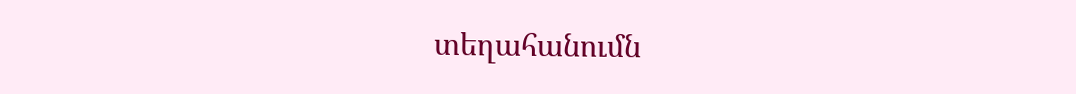տեղահանումն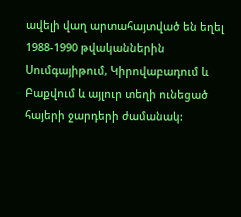ավելի վաղ արտահայտված են եղել 1988-1990 թվականներին Սումգայիթում, Կիրովաբադում և Բաքվում և այլուր տեղի ունեցած հայերի ջարդերի ժամանակ: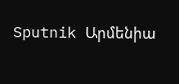Sputnik Արմենիա